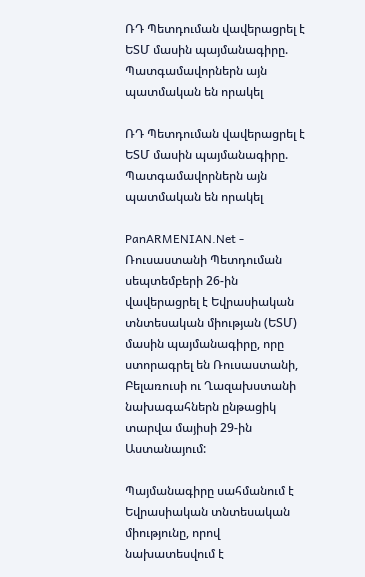ՌԴ Պետդուման վավերացրել է ԵՏՄ մասին պայմանագիրը. Պատգամավորներն այն պատմական են որակել

ՌԴ Պետդուման վավերացրել է ԵՏՄ մասին պայմանագիրը. Պատգամավորներն այն պատմական են որակել

PanARMENIAN.Net - Ռուսաստանի Պետդուման սեպտեմբերի 26-ին վավերացրել է Եվրասիական տնտեսական միության (ԵՏՄ) մասին պայմանագիրը, որը ստորագրել են Ռուսաստանի, Բելառուսի ու Ղազախստանի նախագահներն ընթացիկ տարվա մայիսի 29-ին Աստանայում:

Պայմանագիրը սահմանում է Եվրասիական տնտեսական միությունը, որով նախատեսվում է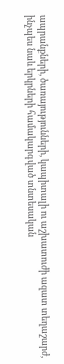ապրանքների, ծառայությունների, կապիտալի ու աշխատուժի ազատ տեղաշարժ, ինչպես նաև երկրների համակարգված տնտեսական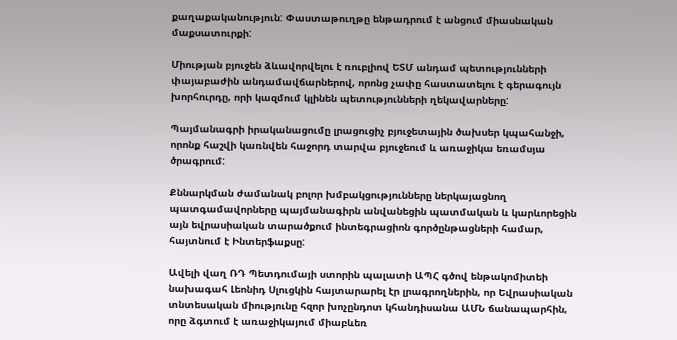քաղաքականություն: Փաստաթուղթը ենթադրում է անցում միասնական մաքսատուրքի:

Միության բյուջեն ձևավորվելու է ռուբլիով ԵՏՄ անդամ պետությունների փայաբաժին անդամավճարներով, որոնց չափը հաստատելու է գերագույն խորհուրդը, որի կազմում կլինեն պետությունների ղեկավարները:

Պայմանագրի իրականացումը լրացուցիչ բյուջետային ծախսեր կպահանջի, որոնք հաշվի կառնվեն հաջորդ տարվա բյուջեում և առաջիկա եռամսյա ծրագրում:

Քննարկման ժամանակ բոլոր խմբակցությունները ներկայացնող պատգամավորները պայմանագիրն անվանեցին պատմական և կարևորեցին այն եվրասիական տարածքում ինտեգրացիոն գործընթացների համար, հայտնում է Ինտերֆաքսը:

Ավելի վաղ ՌԴ Պետդումայի ստորին պալատի ԱՊՀ գծով ենթակոմիտեի նախագահ Լեոնիդ Սլուցկին հայտարարել էր լրագրողներին, որ Եվրասիական տնտեսական միությունը հզոր խոչընդոտ կհանդիսանա ԱՄՆ ճանապարհին, որը ձգտում է առաջիկայում միաբևեռ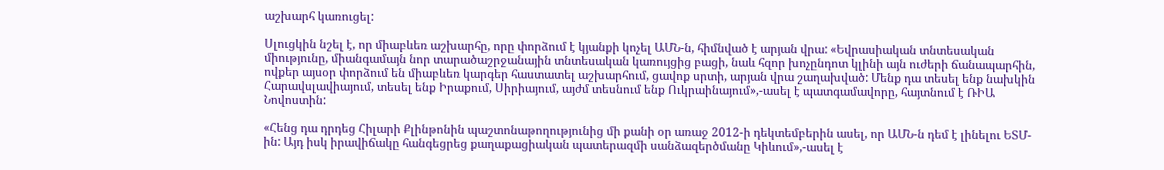աշխարհ կառուցել:

Սլուցկին նշել է, որ միաբևեռ աշխարհը, որը փորձում է կյանքի կոչել ԱՄՆ-ն, հիմնված է արյան վրա: «Եվրասիական տնտեսական միությունը, միանգամայն նոր տարածաշրջանային տնտեսական կառույցից բացի, նաև հզոր խոչընդոտ կլինի այն ուժերի ճանապարհին, ովքեր այսօր փորձում են միաբևեռ կարգեր հաստատել աշխարհում, ցավոք սրտի, արյան վրա շաղախված: Մենք դա տեսել ենք նախկին Հարավսլավիայում, տեսել ենք Իրաքում, Սիրիայում, այժմ տեսնում ենք Ուկրաինայում»,-ասել է պատգամավորը, հայտնում է ՌԻԱ Նովոստին:

«Հենց դա դրդեց Հիլարի Քլինթոնին պաշտոնաթողությունից մի քանի օր առաջ 2012-ի դեկտեմբերին ասել, որ ԱՄՆ-ն դեմ է լինելու ԵՏՄ-ին: Այդ իսկ իրավիճակը հանգեցրեց քաղաքացիական պատերազմի սանձազերծմանը Կիևում»,-ասել է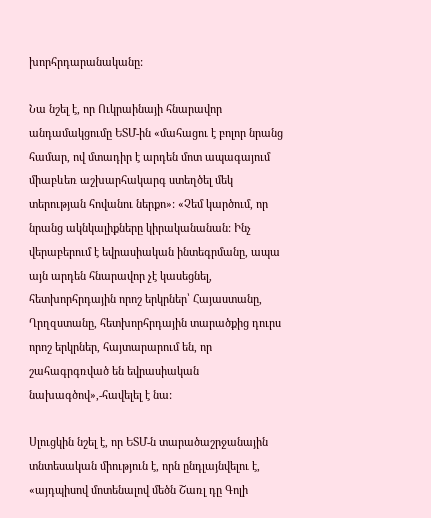խորհրդարանականը:

Նա նշել է, որ Ուկրաինայի հնարավոր անդամակցումը ԵՏՄ-ին «մահացու է բոլոր նրանց համար, ով մտադիր է արդեն մոտ ապագայում միաբևեռ աշխարհակարգ ստեղծել մեկ տերության հովանու ներքո»: «Չեմ կարծում, որ նրանց ակնկալիքները կիրականանան: Ինչ վերաբերում է եվրասիական ինտեգրմանը, ապա այն արդեն հնարավոր չէ կասեցնել, հետխորհրդային որոշ երկրներ՝ Հայաստանը, Ղրղզստանը, հետխորհրդային տարածքից դուրս որոշ երկրներ, հայտարարում են, որ շահագրգռված են եվրասիական նախագծով»,-հավելել է նա:

Սլուցկին նշել է, որ ԵՏՄ-ն տարածաշրջանային տնտեսական միություն է, որն ընդլայնվելու է, «այդպիսով մոտենալով մեծն Շառլ դը Գոլի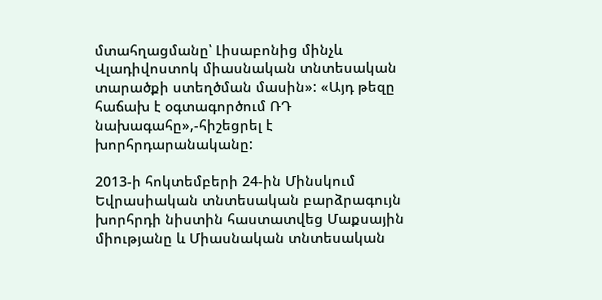մտահղացմանը՝ Լիսաբոնից մինչև Վլադիվոստոկ միասնական տնտեսական տարածքի ստեղծման մասին»: «Այդ թեզը հաճախ է օգտագործում ՌԴ նախագահը»,-հիշեցրել է խորհրդարանականը:

2013-ի հոկտեմբերի 24-ին Մինսկում Եվրասիական տնտեսական բարձրագույն խորհրդի նիստին հաստատվեց Մաքսային միությանը և Միասնական տնտեսական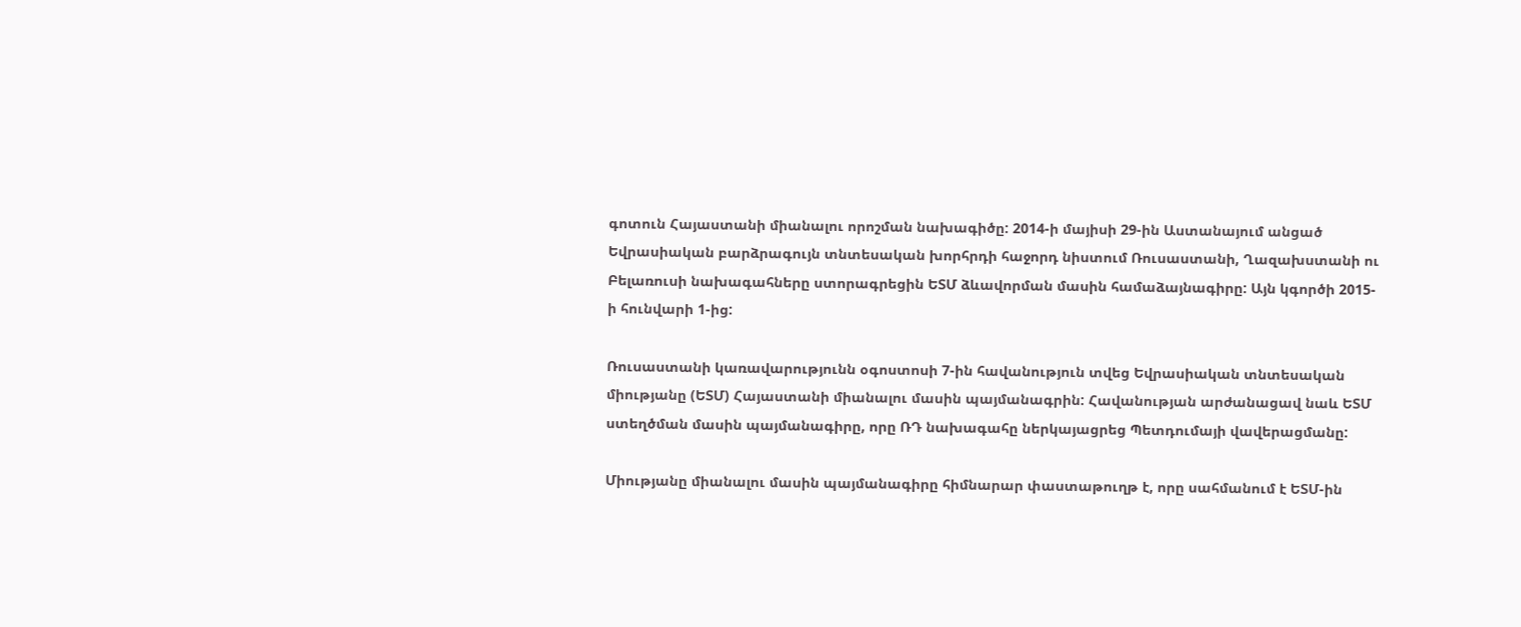գոտուն Հայաստանի միանալու որոշման նախագիծը: 2014-ի մայիսի 29-ին Աստանայում անցած Եվրասիական բարձրագույն տնտեսական խորհրդի հաջորդ նիստում Ռուսաստանի, Ղազախստանի ու Բելառուսի նախագահները ստորագրեցին ԵՏՄ ձևավորման մասին համաձայնագիրը: Այն կգործի 2015-ի հունվարի 1-ից:

Ռուսաստանի կառավարությունն օգոստոսի 7-ին հավանություն տվեց Եվրասիական տնտեսական միությանը (ԵՏՄ) Հայաստանի միանալու մասին պայմանագրին: Հավանության արժանացավ նաև ԵՏՄ ստեղծման մասին պայմանագիրը, որը ՌԴ նախագահը ներկայացրեց Պետդումայի վավերացմանը:

Միությանը միանալու մասին պայմանագիրը հիմնարար փաստաթուղթ է, որը սահմանում է ԵՏՄ-ին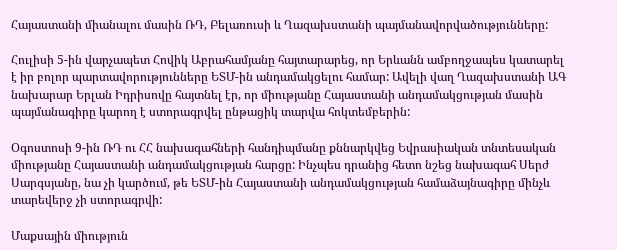Հայաստանի միանալու մասին ՌԴ, Բելառուսի և Ղազախստանի պայմանավորվածությունները:

Հուլիսի 5-ին վարչապետ Հովիկ Աբրահամյանը հայտարարեց, որ Երևանն ամբողջապես կատարել է իր բոլոր պարտավորությունները ԵՏՄ-ին անդամակցելու համար: Ավելի վաղ Ղազախստանի ԱԳ նախարար Երլան Իդրիսովը հայտնել էր, որ միությանը Հայաստանի անդամակցության մասին պայմանագիրը կարող է ստորագրվել ընթացիկ տարվա հոկտեմբերին:

Օգոստոսի 9-ին ՌԴ ու ՀՀ նախագահների հանդիպմանը քննարկվեց Եվրասիական տնտեսական միությանը Հայաստանի անդամակցության հարցը: Ինչպես դրանից հետո նշեց նախագահ Սերժ Սարգսյանը, նա չի կարծում, թե ԵՏՄ-ին Հայաստանի անդամակցության համաձայնագիրը մինչև տարեվերջ չի ստորագրվի:

Մաքսային միություն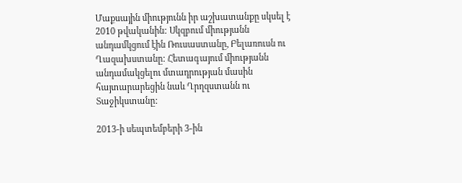Մաքսային միությունն իր աշխատանքը սկսել է 2010 թվականին: Սկզբում միությանն անդամկցում էին Ռուսաստանը, Բելառուսն ու Ղազախստանը: Հետագայում միությանն անդամակցելու մտադրության մասին հայտարարեցին նաև Ղրղզստանն ու Տաջիկստանը:

2013-ի սեպտեմբերի 3-ին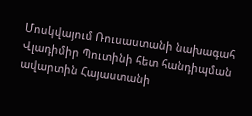Մոսկվայում Ռուսաստանի նախագահ Վլադիմիր Պուտինի հետ հանդիպման ավարտին Հայաստանի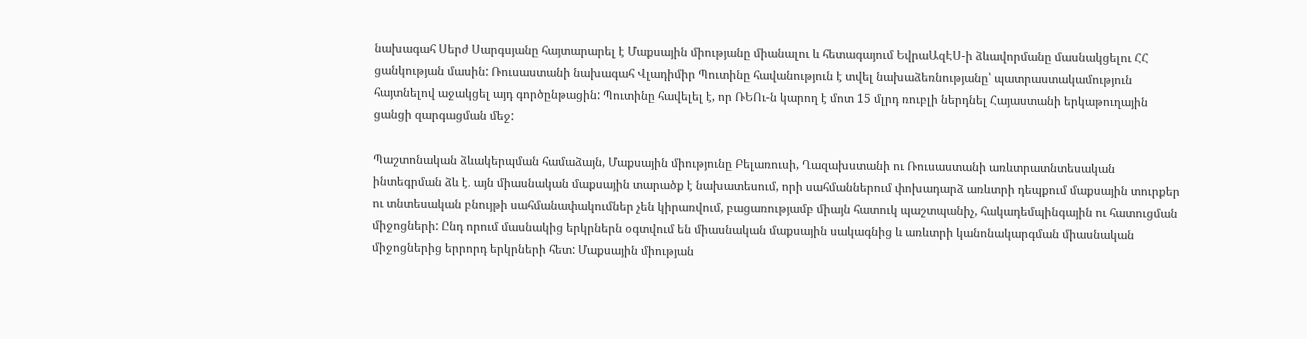նախագահ Սերժ Սարգսյանը հայտարարել է Մաքսային միությանը միանալու և հետագայում ԵվրաԱզԷՍ-ի ձևավորմանը մասնակցելու ՀՀ ցանկության մասին: Ռուսաստանի նախագահ Վլադիմիր Պուտինը հավանություն է տվել նախաձեռնությանը՝ պատրաստակամություն հայտնելով աջակցել այդ գործընթացին: Պուտինը հավելել է, որ ՌԵՈւ-ն կարող է մոտ 15 մլրդ ռուբլի ներդնել Հայաստանի երկաթուղային ցանցի զարգացման մեջ:

Պաշտոնական ձևակերպման համաձայն, Մաքսային միությունը Բելառուսի, Ղազախստանի ու Ռուսաստանի առևտրատնտեսական ինտեգրման ձև է․ այն միասնական մաքսային տարածք է նախատեսում, որի սահմաններում փոխադարձ առևտրի դեպքում մաքսային տուրքեր ու տնտեսական բնույթի սահմանափակումներ չեն կիրառվում, բացառությամբ միայն հատուկ պաշտպանիչ, հակադեմպինգային ու հատուցման միջոցների: Ընդ որում մասնակից երկրներն օգտվում են միասնական մաքսային սակագնից և առևտրի կանոնակարգման միասնական միջոցներից երրորդ երկրների հետ: Մաքսային միության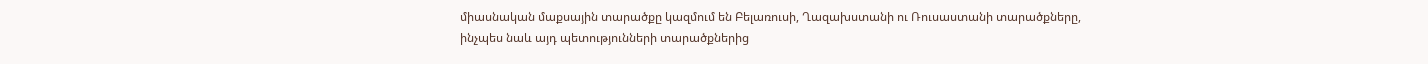միասնական մաքսային տարածքը կազմում են Բելառուսի, Ղազախստանի ու Ռուսաստանի տարածքները, ինչպես նաև այդ պետությունների տարածքներից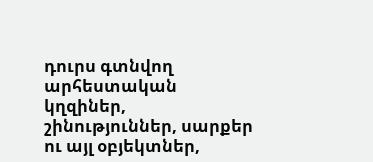դուրս գտնվող արհեստական կղզիներ, շինություններ, սարքեր ու այլ օբյեկտներ,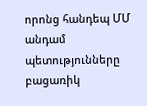որոնց հանդեպ ՄՄ անդամ պետությունները բացառիկ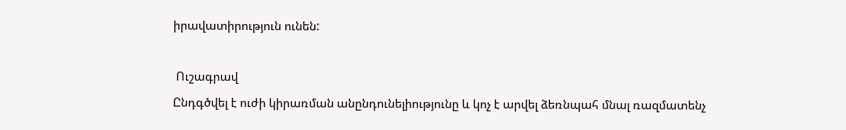իրավատիրություն ունեն:

 Ուշագրավ
Ընդգծվել է ուժի կիրառման անընդունելիությունը և կոչ է արվել ձեռնպահ մնալ ռազմատենչ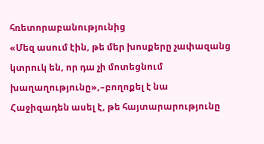հռետորաբանությունից
«Մեզ ասում էին, թե մեր խոսքերը չափազանց կտրուկ են, որ դա չի մոտեցնում խաղաղությունը»,–բողոքել է նա
Հաջիզադեն ասել է, թե հայտարարությունը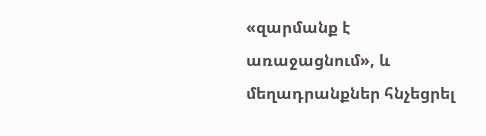«զարմանք է առաջացնում», և մեղադրանքներ հնչեցրել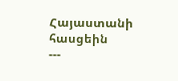Հայաստանի հասցեին
---